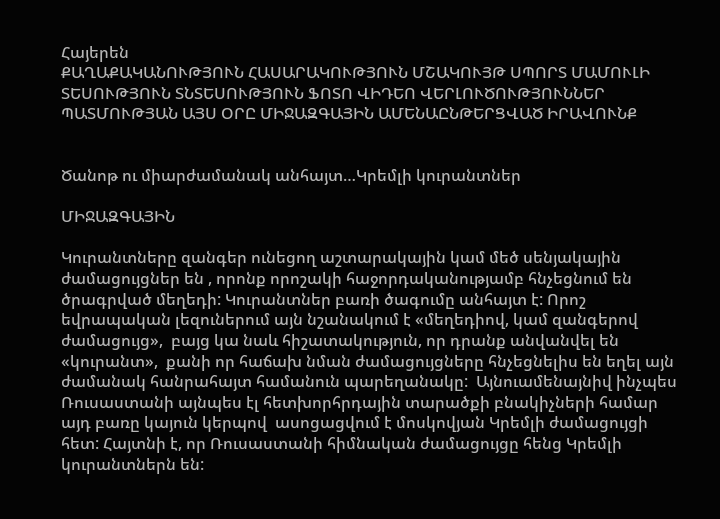Հայերեն
ՔԱՂԱՔԱԿԱՆՈՒԹՅՈՒՆ ՀԱՍԱՐԱԿՈՒԹՅՈՒՆ ՄՇԱԿՈՒՅԹ ՍՊՈՐՏ ՄԱՄՈՒԼԻ ՏԵՍՈՒԹՅՈՒՆ ՏՆՏԵՍՈՒԹՅՈՒՆ ՖՈՏՈ ՎԻԴԵՈ ՎԵՐԼՈՒԾՈՒԹՅՈՒՆՆԵՐ ՊԱՏՄՈՒԹՅԱՆ ԱՅՍ ՕՐԸ ՄԻՋԱԶԳԱՅԻՆ ԱՄԵՆԱԸՆԹԵՐՑՎԱԾ ԻՐԱՎՈՒՆՔ


Ծանոթ ու միարժամանակ անհայտ…Կրեմլի կուրանտներ

ՄԻՋԱԶԳԱՅԻՆ

Կուրանտները զանգեր ունեցող աշտարակային կամ մեծ սենյակային ժամացույցներ են , որոնք որոշակի հաջորդականությամբ հնչեցնում են ծրագրված մեղեդի: Կուրանտներ բառի ծագումը անհայտ է: Որոշ եվրապական լեզուներում այն նշանակում է «մեղեդիով, կամ զանգերով ժամացույց»,  բայց կա նաև հիշատակություն, որ դրանք անվանվել են «կուրանտ»,  քանի որ հաճախ նման ժամացույցները հնչեցնելիս են եղել այն ժամանակ հանրահայտ համանուն պարեղանակը:  Այնուամենայնիվ ինչպես  Ռուսաստանի այնպես էլ հետխորհրդային տարածքի բնակիչների համար այդ բառը կայուն կերպով  ասոցացվում է մոսկովյան Կրեմլի ժամացույցի հետ: Հայտնի է, որ Ռուսաստանի հիմնական ժամացույցը հենց Կրեմլի կուրանտներն են: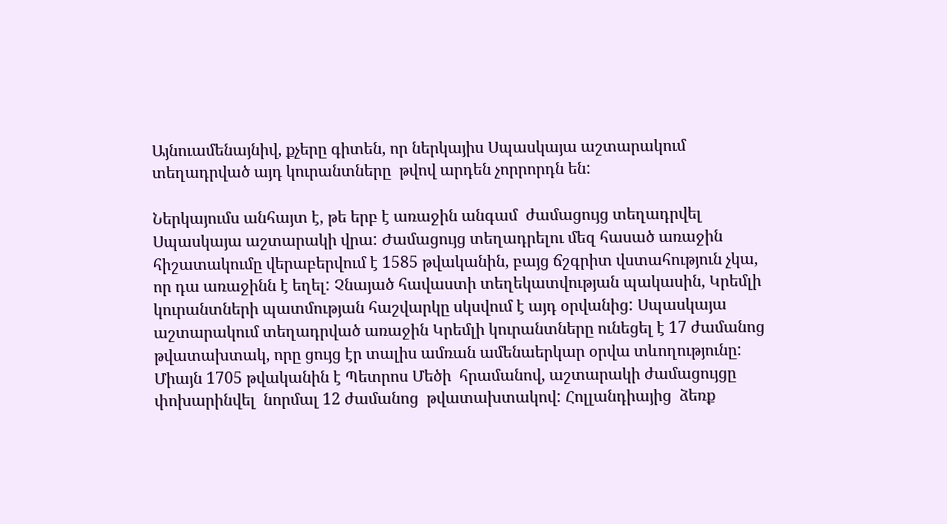Այնուամենայնիվ, քչերը գիտեն, որ ներկայիս Սպասկայա աշտարակում տեղադրված այդ կուրանտները  թվով արդեն չորրորդն են:

Ներկայումս անհայտ է, թե երբ է առաջին անգամ  ժամացույց տեղադրվել Սպասկայա աշտարակի վրա: Ժամացույց տեղադրելու մեզ հասած առաջին հիշատակումը վերաբերվում է 1585 թվականին, բայց ճշգրիտ վստահություն չկա, որ դա առաջինն է եղել: Չնայած հավաստի տեղեկատվության պակասին, Կրեմլի կուրանտների պատմության հաշվարկը սկսվում է այդ օրվանից: Սպասկայա աշտարակում տեղադրված առաջին Կրեմլի կուրանտները ունեցել է 17 ժամանոց թվատախտակ, որը ցույց էր տալիս ամռան ամենաերկար օրվա տևողությունը: Միայն 1705 թվականին է Պետրոս Մեծի  հրամանով, աշտարակի ժամացույցը փոխարինվել  նորմալ 12 ժամանոց  թվատախտակով: Հոլլանդիայից  ձեռք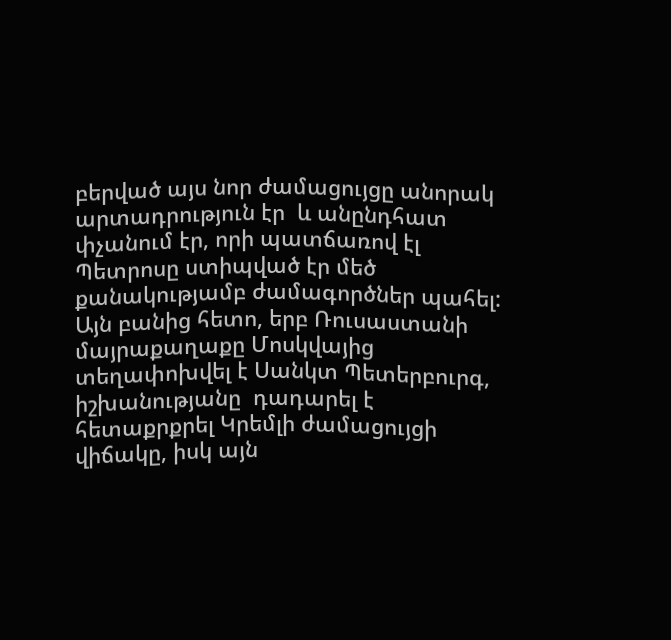բերված այս նոր ժամացույցը անորակ արտադրություն էր  և անընդհատ փչանում էր, որի պատճառով էլ   Պետրոսը ստիպված էր մեծ քանակությամբ ժամագործներ պահել: Այն բանից հետո, երբ Ռուսաստանի մայրաքաղաքը Մոսկվայից տեղափոխվել է Սանկտ Պետերբուրգ, իշխանությանը  դադարել է հետաքրքրել Կրեմլի ժամացույցի վիճակը, իսկ այն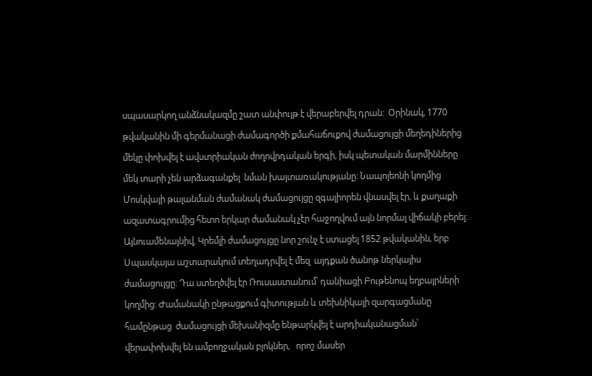սպասարկող անձնակազմը շատ անփույթ է վերաբերվել դրան:  Օրինակ, 1770 թվականին մի գերմանացի ժամագործի քմահաճուքով ժամացույցի մեղեդիներից մեկը փոխվել է ավստրիական ժողովրդական երգի, իսկ պետական մարմինները մեկ տարի չեն արձագանքել  նման խայտառակությանը: Նապոլեոնի կողմից Մոսկվայի թալանման ժամանակ ժամացույցը զգալիորեն վնասվել էր, և քաղաքի ազատագրումից հետո երկար ժամանակ չէր հաջողվում այն նորմալ վիճակի բերել: Այնուամենայնիվ, Կրեմլի ժամացույցը նոր շունչ է ստացել 1852 թվականին, երբ  Սպասկայա աշտարակում տեղադրվել է մեզ  այդքան ծանոթ ներկայիս ժամացույցը: Դա ստեղծվել էր Ռուսաստանում՝ դանիացի Բութենոպ եղբայրների կողմից: Ժամանակի ընթացքում գիտության և տեխնիկայի զարգացմանը համընթաց  ժամացույցի մեխանիզմը ենթարկվել է արդիականացման՝ վերափոխվել են ամբողջական բլոկներ,   որոշ մասեր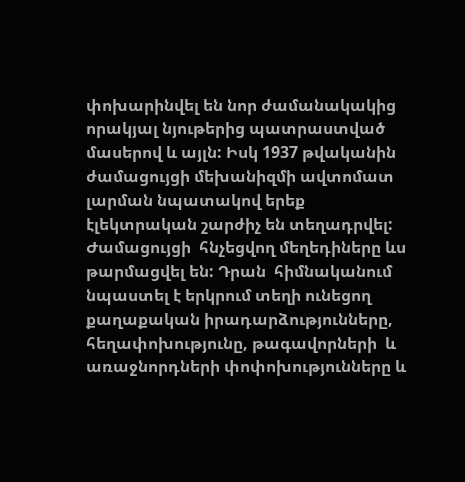փոխարինվել են նոր ժամանակակից որակյալ նյութերից պատրաստված մասերով և այլն: Իսկ 1937 թվականին ժամացույցի մեխանիզմի ավտոմատ լարման նպատակով երեք էլեկտրական շարժիչ են տեղադրվել: Ժամացույցի  հնչեցվող մեղեդիները ևս թարմացվել են: Դրան  հիմնականում նպաստել է երկրում տեղի ունեցող քաղաքական իրադարձությունները, հեղափոխությունը, թագավորների  և առաջնորդների փոփոխությունները և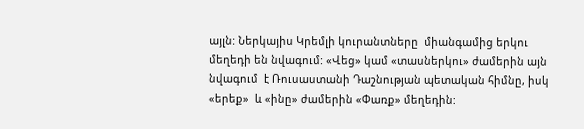այլն: Ներկայիս Կրեմլի կուրանտները  միանգամից երկու մեղեդի են նվագում: «Վեց» կամ «տասներկու» ժամերին այն նվագում  է Ռուսաստանի Դաշնության պետական հիմնը, իսկ «երեք»  և «ինը» ժամերին «Փառք» մեղեդին: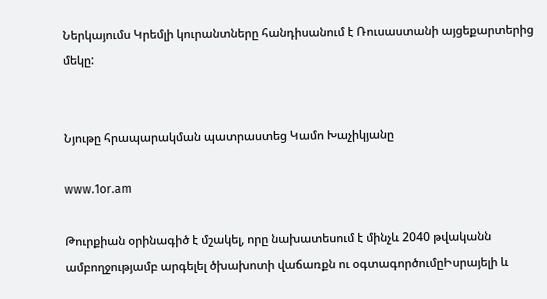Ներկայումս Կրեմլի կուրանտները հանդիսանում է Ռուսաստանի այցեքարտերից մեկը:


Նյութը հրապարակման պատրաստեց Կամո Խաչիկյանը

www.1or.am

Թուրքիան օրինագիծ է մշակել, որը նախատեսում է մինչև 2040 թվականն ամբողջությամբ արգելել ծխախոտի վաճառքն ու օգտագործումըԻսրայելի և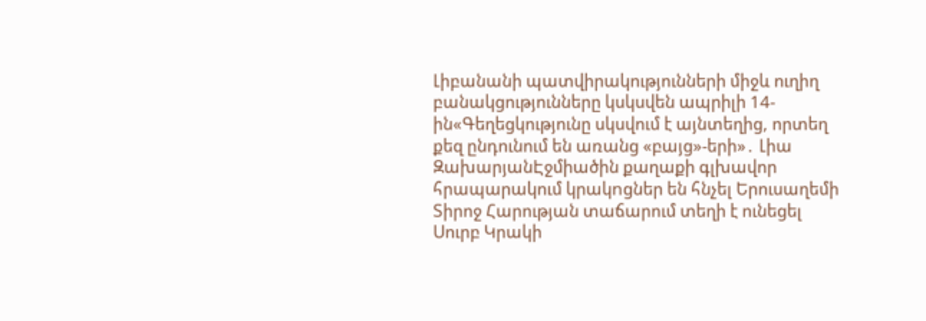Լիբանանի պատվիրակությունների միջև ուղիղ բանակցությունները կսկսվեն ապրիլի 14-ին«Գեղեցկությունը սկսվում է այնտեղից, որտեղ քեզ ընդունում են առանց «բայց»-երի»․ Լիա ԶախարյանԷջմիածին քաղաքի գլխավոր հրապարակում կրակnցներ են հնչել Երուսաղեմի Տիրոջ Հարության տաճարում տեղի է ունեցել Սուրբ Կրակի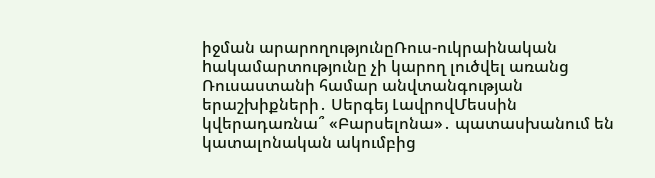իջման արարողությունըՌուս-ուկրաինական hակամարտությունը չի կարող լուծվել առանց Ռուսաստանի համար անվտանգության երաշխիքների․ Սերգեյ ԼավրովՄեսսին կվերադառնա՞ «Բարսելոնա»․ պատասխանում են կատալոնական ակումբից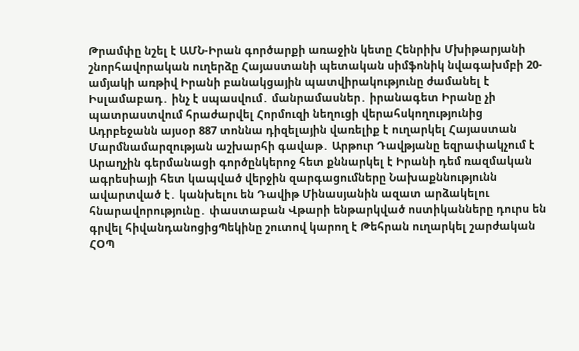Թրամփը նշել է ԱՄՆ-Իրան գործարքի առաջին կետը Հենրիխ Մխիթարյանի շնորհավորական ուղերձը Հայաստանի պետական սիմֆոնիկ նվագախմբի 20-ամյակի առթիվ Իրանի բանակցային պատվիրակությունը ժամանել է Իսլամաբադ․ ինչ է սպասվում․ մանրամասներ․ իրանագետ Իրանը չի պատրաստվում հրաժարվել Հորմուզի նեղուցի վերահսկողությունից Ադրբեջանն այսօր 887 տոննա դիզելային վառելիք է ուղարկել Հայաստան Մարմնամարզության աշխարհի գավաթ․ Արթուր Դավթյանը եզրափակչում է Արաղչին գերմանացի գործընկերոջ հետ քննարկել է Իրանի դեմ ռազմական ագրեսիայի հետ կապված վերջին զարգացումները Նախաքննությունն ավարտված է․ կանխելու են Դավիթ Մինասյանին ազատ արձակելու հնարավորությունը․ փաստաբան Վթարի ենթարկված ոստիկանները դուրս են գրվել հիվանդանոցիցՊեկինը շուտով կարող է Թեհրան ուղարկել շարժական ՀՕՊ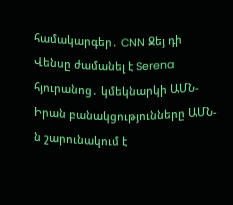համակարգեր․ CNN Ջեյ դի Վենսը ժամանել է Serena հյուրանոց․ կմեկնարկի ԱՄՆ-Իրան բանակցությունները ԱՄՆ-ն շարունակում է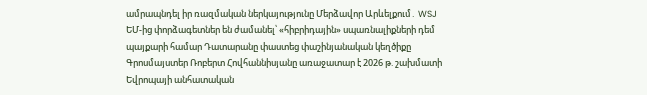ամրապնդել իր ռազմական ներկայությունը Մերձավոր Արևելքում․ WSJ ԵՄ-ից փորձագետներ են ժամանել՝ «հիբրիդային» սպառնալիքների դեմ պայքարի համար Դատարանը փաստեց փաշինյանական կեղծիքը Գրոսմայստեր Ռոբերտ Հովհաննիսյանը առաջատար է 2026 թ. շախմատի Եվրոպայի անհատական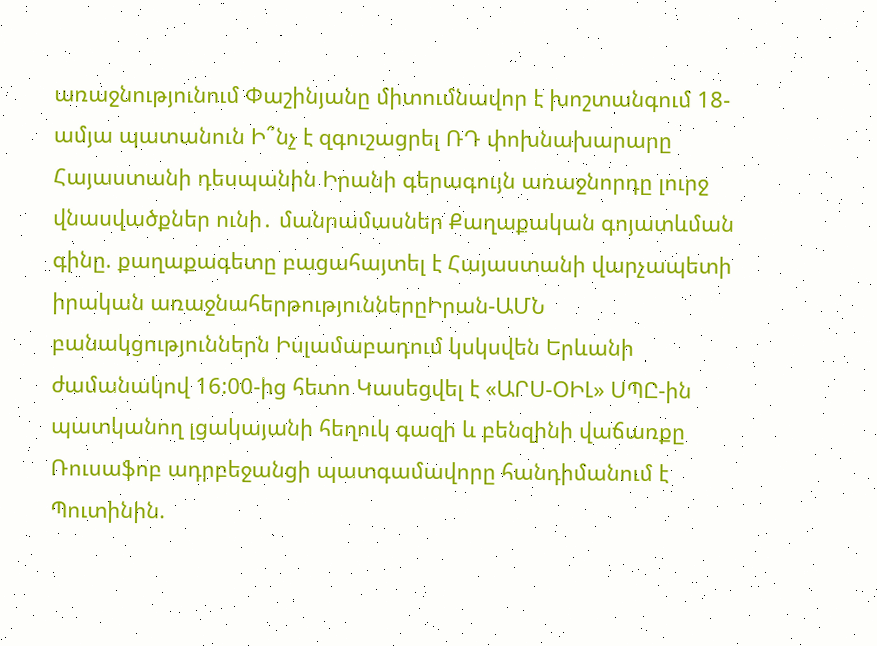առաջնությունում Փաշինյանը միտումնավոր է խոշտանգում 18-ամյա պատանուն Ի՞նչ է զգուշացրել ՌԴ փոխնախարարը Հայաստանի դեսպանին Իրանի գերագույն առաջնորդը լուրջ վնասվածքներ ունի․ մանրամասներ Քաղաքական գոյատևման գինը. քաղաքագետը բացահայտել է Հայաստանի վարչապետի իրական առաջնահերթություններըԻրան-ԱՄՆ բանակցություններն Իսլամաբադում կսկսվեն Երևանի ժամանակով 16:00-ից հետո Կասեցվել է «ԱՐՍ-ՕԻԼ» ՍՊԸ-ին պատկանող լցակայանի հեղուկ գազի և բենզինի վաճառքը Ռուսաֆոբ ադրբեջանցի պատգամավորը հանդիմանում է Պուտինին.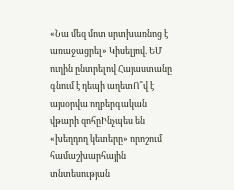«Նա մեզ մոտ սրտխառնոց է առաջացրել» Կիսելյով. ԵՄ ուղին ընտրելով Հայաստանը գնում է դեպի աղետՈ՞վ է այսօրվա ողբերգական վթարի զոհըԻնչպես են «խեղդող կետերը» որոշում համաշխարհային տնտեսության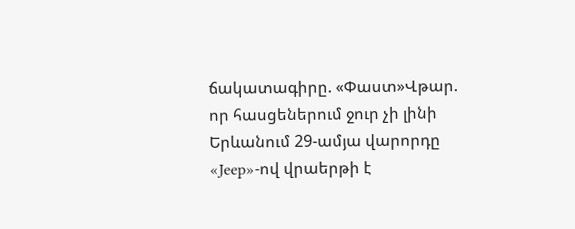ճակատագիրը. «Փաստ»Վթար. որ հասցեներում ջուր չի լինի Երևանում 29-ամյա վարորդը «Jeep»-ով վրաերթի է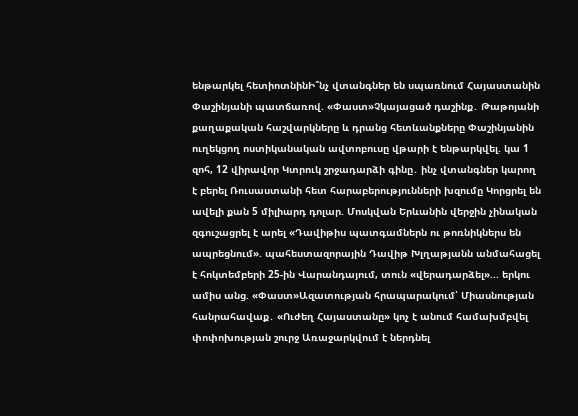ենթարկել հետիոտնինԻ՞նչ վտանգներ են սպառնում Հայաստանին Փաշինյանի պատճառով. «Փաստ»Չկայացած դաշինք․ Թաթոյանի քաղաքական հաշվարկները և դրանց հետևանքները Փաշինյանին ուղեկցող ոստիկանական ավտոբուսը վթարի է ենթարկվել. կա 1 զոհ, 12 վիրավոր Կտրուկ շրջադարձի գինը․ ինչ վտանգներ կարող է բերել Ռուսաստանի հետ հարաբերությունների խզումը Կորցրել են ավելի քան 5 միլիարդ դոլար. Մոսկվան Երևանին վերջին չինական զգուշացրել է արել «Դավիթիս պատգամներն ու թոռնիկներս են ապրեցնում». պահեստազորային Դավիթ Խլղաթյանն անմահացել է հոկտեմբերի 25-ին Վարանդայում, տուն «վերադարձել»... երկու ամիս անց. «Փաստ»Ազատության հրապարակում՝ Միասնության հանրահավաք․ «Ուժեղ Հայաստանը» կոչ է անում համախմբվել փոփոխության շուրջ Առաջարկվում է ներդնել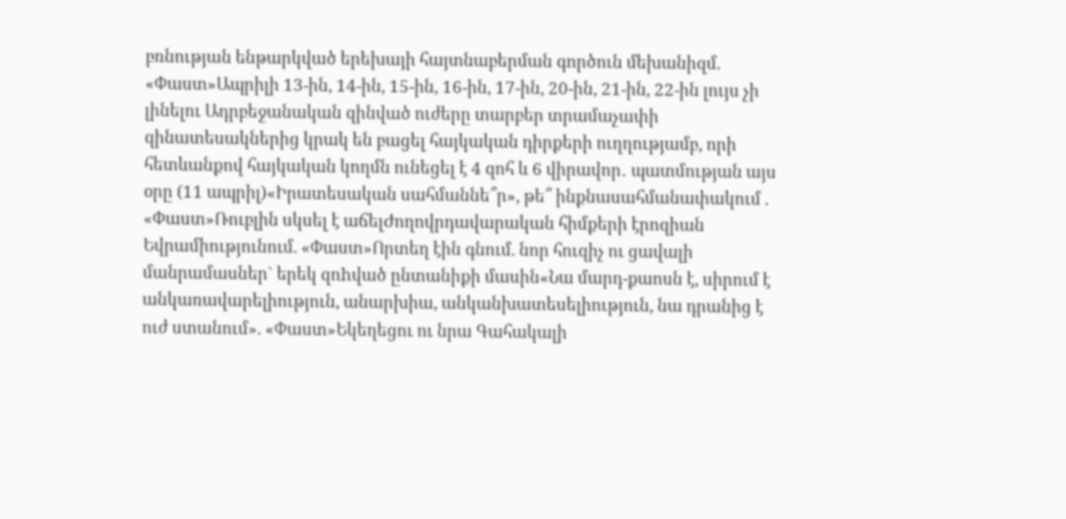բռնության ենթարկված երեխայի հայտնաբերման գործուն մեխանիզմ. «Փաստ»Ապրիլի 13-ին, 14-ին, 15-ին, 16-ին, 17-ին, 20-ին, 21-ին, 22-ին լույս չի լինելու Ադրբեջանական զինված ուժերը տարբեր տրամաչափի զինատեսակներից կրակ են բացել հայկական դիրքերի ուղղությամբ, որի հետևանքով հայկական կողմն ունեցել է 4 զոհ և 6 վիրավոր․ պատմության այս օրը (11 ապրիլ)«Իրատեսական սահմաննե՞ր», թե՞ ինքնասահմանափակում . «Փաստ»Ռուբլին սկսել է աճելԺողովրդավարական հիմքերի էրոզիան Եվրամիությունում. «Փաստ»Որտեղ էին գնում. նոր հուզիչ ու ցավալի մանրամասներ` երեկ զոhված ընտանիքի մասին«Նա մարդ-քաոսն է, սիրում է անկառավարելիություն, անարխիա, անկանխատեսելիություն, նա դրանից է ուժ ստանում». «Փաստ»Եկեղեցու ու նրա Գահակալի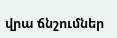վրա ճնշումներ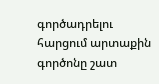գործադրելու հարցում արտաքին գործոնը շատ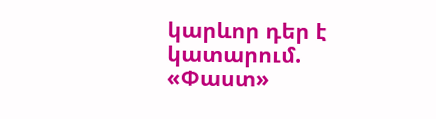կարևոր դեր է կատարում. «Փաստ»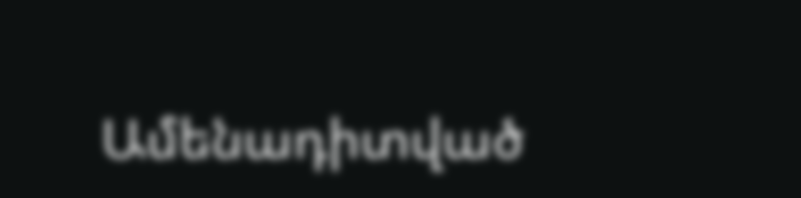Ամենադիտված